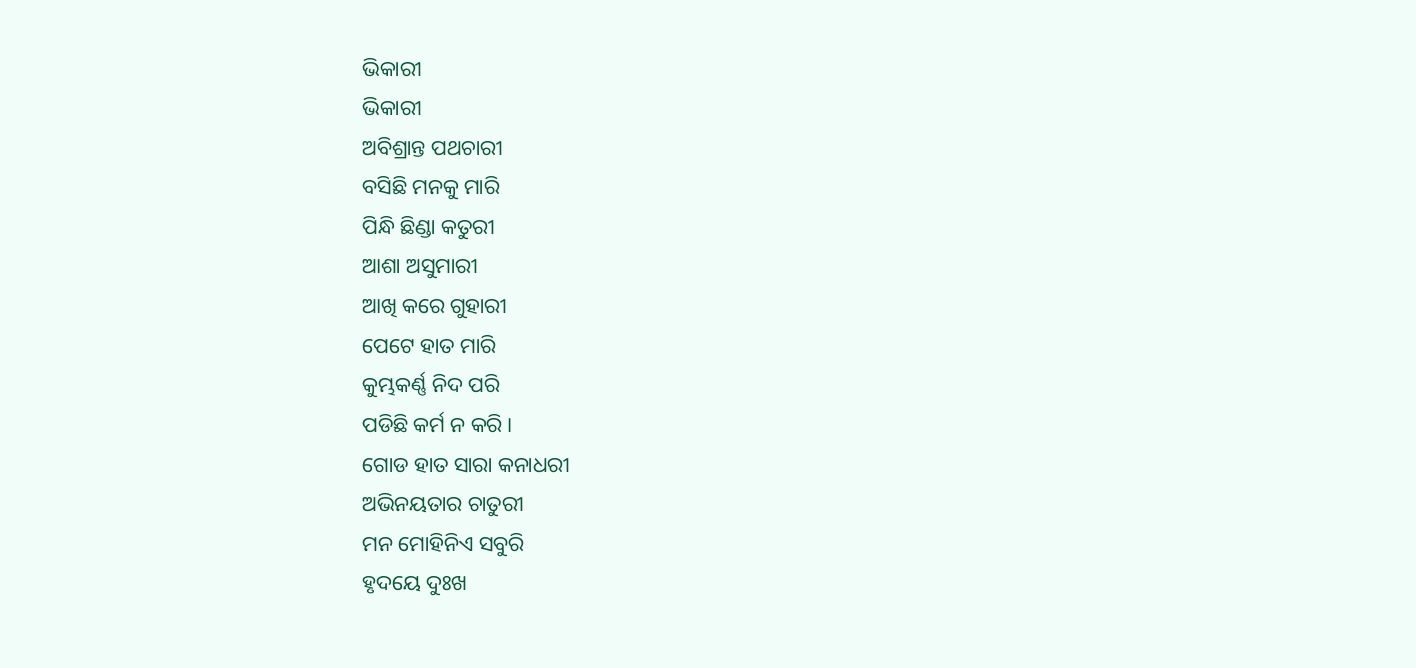ଭିକାରୀ
ଭିକାରୀ
ଅବିଶ୍ରାନ୍ତ ପଥଚାରୀ
ବସିଛି ମନକୁ ମାରି
ପିନ୍ଧି ଛିଣ୍ଡା କତୁରୀ
ଆଶା ଅସୁମାରୀ
ଆଖି କରେ ଗୁହାରୀ
ପେଟେ ହାତ ମାରି
କୁମ୍ଭକର୍ଣ୍ଣ ନିଦ ପରି
ପଡିଛି କର୍ମ ନ କରି ।
ଗୋଡ ହାତ ସାରା କନାଧରୀ
ଅଭିନୟତାର ଚାତୁରୀ
ମନ ମୋହିନିଏ ସବୁରି
ହୃଦୟେ ଦୁଃଖ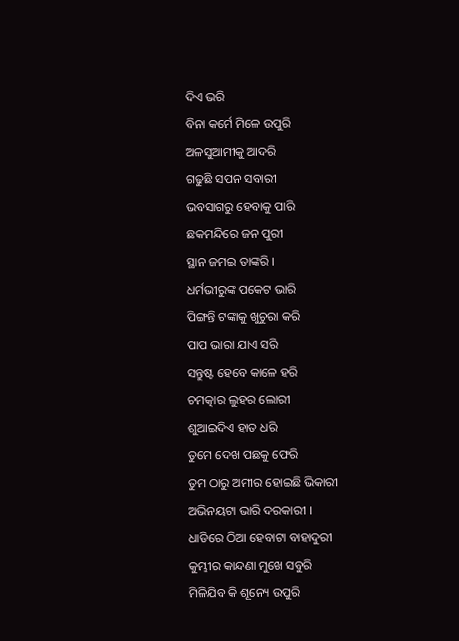ଦିଏ ଭରି
ବିନା କର୍ମେ ମିଳେ ଉପୁରି
ଅଳସୁଆମୀକୁ ଆଦରି
ଗଢୁଛି ସପନ ସବାରୀ
ଭବସାଗରୁ ହେବାକୁ ପାରି
ଛକମନ୍ଦିରେ ଜନ ପୁରୀ
ସ୍ଥାନ ଜମଇ ତାଙ୍କରି ।
ଧର୍ମଭୀରୁଙ୍କ ପକେଟ ଭାରି
ପିଙ୍ଗନ୍ତି ଟଙ୍କାକୁ ଖୁଚୁରା କରି
ପାପ ଭାରା ଯାଏ ସରି
ସନ୍ତୁଷ୍ଟ ହେବେ କାଳେ ହରି
ଚମତ୍କାର ଲୁହର ଲୋରୀ
ଶୁଆଇଦିଏ ହାତ ଧରି
ତୁମେ ଦେଖ ପଛକୁ ଫେରି
ତୁମ ଠାରୁ ଅମୀର ହୋଇଛି ଭିକାରୀ
ଅଭିନୟଟା ଭାରି ଦରକାରୀ ।
ଧାଡିରେ ଠିଆ ହେବାଟା ବାହାଦୁରୀ
କୁମ୍ଭୀର କାନ୍ଦଣା ମୁଖେ ସବୁରି
ମିଳିଯିବ କି ଶୂନ୍ୟେ ଉପୁରି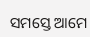ସମସ୍ତେ ଆମେ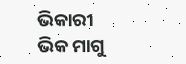ଭିକାରୀ
ଭିକ ମାଗୁ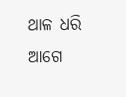ଥାଳ ଧରି
ଆଗେ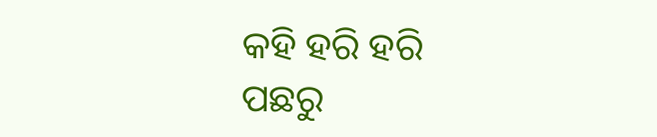କହି ହରି ହରି
ପଛରୁ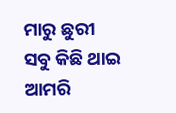ମାରୁ ଛୁରୀ
ସବୁ କିଛି ଥାଇ ଆମରି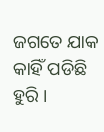ଜଗତେ ଯାକ କାହିଁ ପଡିଛି ହୁରି ।